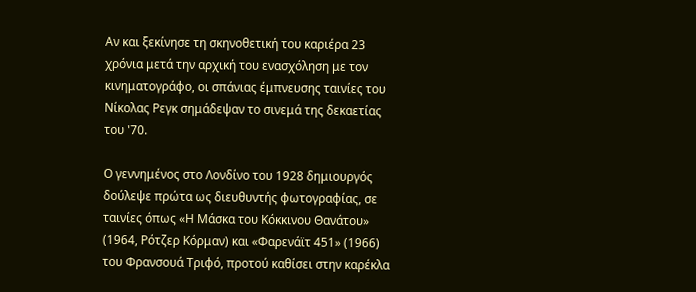Αν και ξεκίνησε τη σκηνοθετική του καριέρα 23 χρόνια μετά την αρχική του ενασχόληση με τον κινηματογράφο, οι σπάνιας έμπνευσης ταινίες του Νίκολας Ρεγκ σημάδεψαν το σινεμά της δεκαετίας του '70.

Ο γεννημένος στο Λονδίνο του 1928 δημιουργός δούλεψε πρώτα ως διευθυντής φωτογραφίας, σε ταινίες όπως «Η Μάσκα του Κόκκινου Θανάτου» (1964, Ρότζερ Κόρμαν) και «Φαρενάϊτ 451» (1966) του Φρανσουά Τριφό, προτού καθίσει στην καρέκλα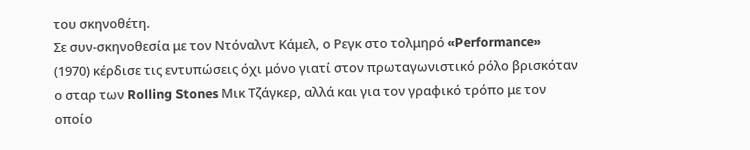του σκηνοθέτη.
Σε συν-σκηνοθεσία με τον Ντόναλντ Κάμελ, ο Ρεγκ στο τολμηρό «Performance» (1970) κέρδισε τις εντυπώσεις όχι μόνο γιατί στον πρωταγωνιστικό ρόλο βρισκόταν ο σταρ των Rolling Stones Μικ Τζάγκερ, αλλά και για τον γραφικό τρόπο με τον οποίο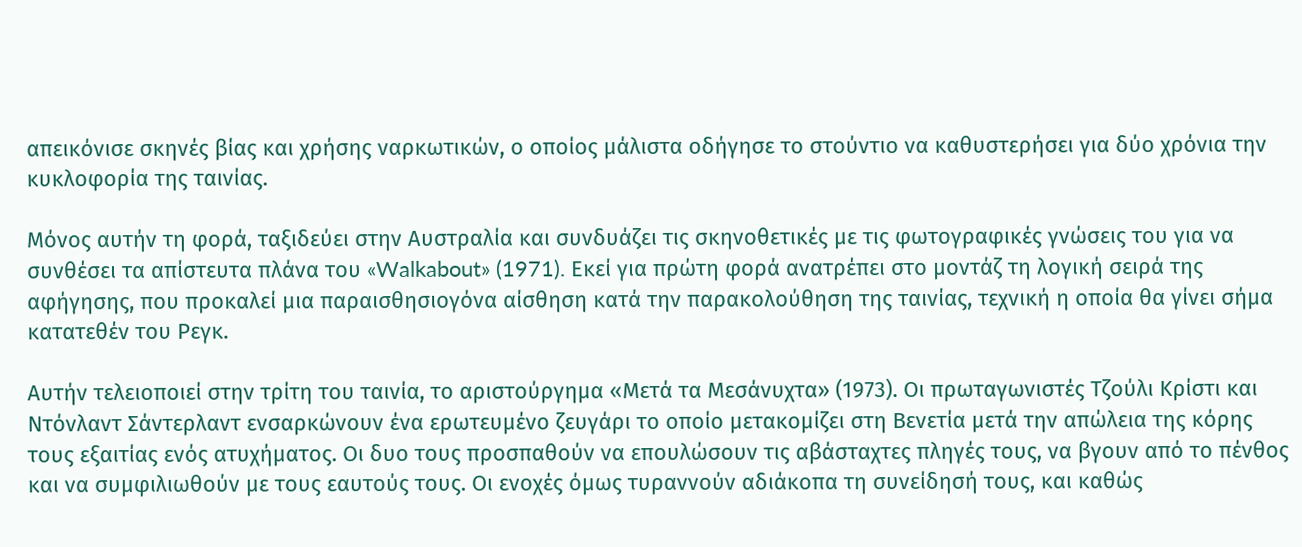απεικόνισε σκηνές βίας και χρήσης ναρκωτικών, ο οποίος μάλιστα οδήγησε το στούντιο να καθυστερήσει για δύο χρόνια την κυκλοφορία της ταινίας.

Μόνος αυτήν τη φορά, ταξιδεύει στην Αυστραλία και συνδυάζει τις σκηνοθετικές με τις φωτογραφικές γνώσεις του για να συνθέσει τα απίστευτα πλάνα του «Walkabout» (1971). Εκεί για πρώτη φορά ανατρέπει στο μοντάζ τη λογική σειρά της αφήγησης, που προκαλεί μια παραισθησιογόνα αίσθηση κατά την παρακολούθηση της ταινίας, τεχνική η οποία θα γίνει σήμα κατατεθέν του Ρεγκ.

Αυτήν τελειοποιεί στην τρίτη του ταινία, το αριστούργημα «Μετά τα Μεσάνυχτα» (1973). Οι πρωταγωνιστές Τζούλι Κρίστι και Ντόνλαντ Σάντερλαντ ενσαρκώνουν ένα ερωτευμένο ζευγάρι το οποίο μετακομίζει στη Βενετία μετά την απώλεια της κόρης τους εξαιτίας ενός ατυχήματος. Οι δυο τους προσπαθούν να επουλώσουν τις αβάσταχτες πληγές τους, να βγουν από το πένθος και να συμφιλιωθούν με τους εαυτούς τους. Οι ενοχές όμως τυραννούν αδιάκοπα τη συνείδησή τους, και καθώς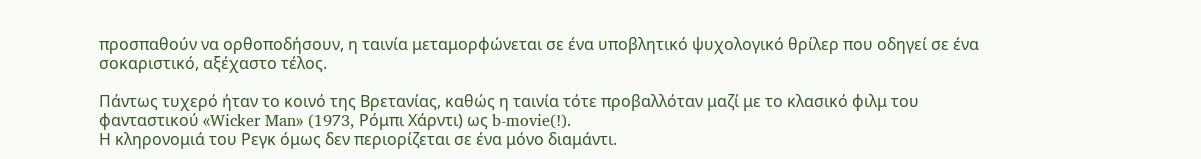προσπαθούν να ορθοποδήσουν, η ταινία μεταμορφώνεται σε ένα υποβλητικό ψυχολογικό θρίλερ που οδηγεί σε ένα σοκαριστικό, αξέχαστο τέλος.

Πάντως τυχερό ήταν το κοινό της Βρετανίας, καθώς η ταινία τότε προβαλλόταν μαζί με το κλασικό φιλμ του φανταστικού «Wicker Man» (1973, Ρόμπι Χάρντι) ως b-movie(!).
Η κληρονομιά του Ρεγκ όμως δεν περιορίζεται σε ένα μόνο διαμάντι.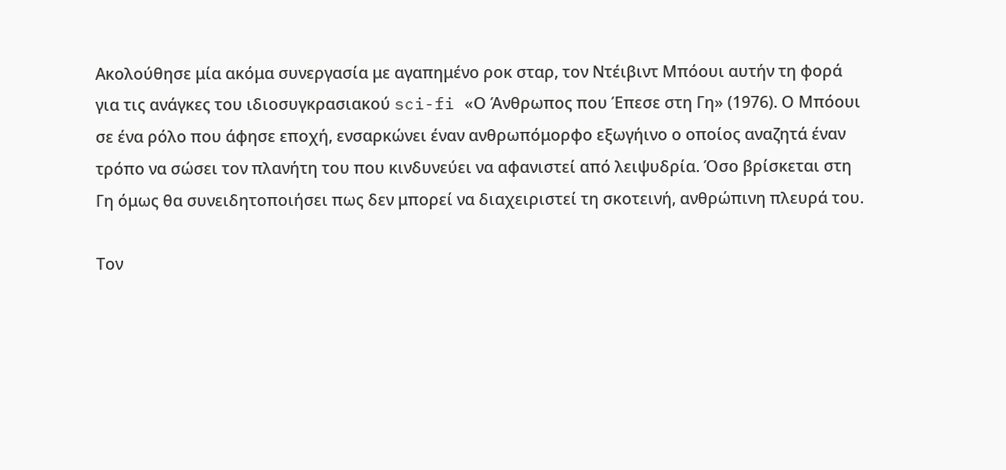Ακολούθησε μία ακόμα συνεργασία με αγαπημένο ροκ σταρ, τον Ντέιβιντ Μπόουι αυτήν τη φορά για τις ανάγκες του ιδιοσυγκρασιακού sci-fi «Ο Άνθρωπος που Έπεσε στη Γη» (1976). Ο Μπόουι σε ένα ρόλο που άφησε εποχή, ενσαρκώνει έναν ανθρωπόμορφο εξωγήινο ο οποίος αναζητά έναν τρόπο να σώσει τον πλανήτη του που κινδυνεύει να αφανιστεί από λειψυδρία. Όσο βρίσκεται στη Γη όμως θα συνειδητοποιήσει πως δεν μπορεί να διαχειριστεί τη σκοτεινή, ανθρώπινη πλευρά του.

Τον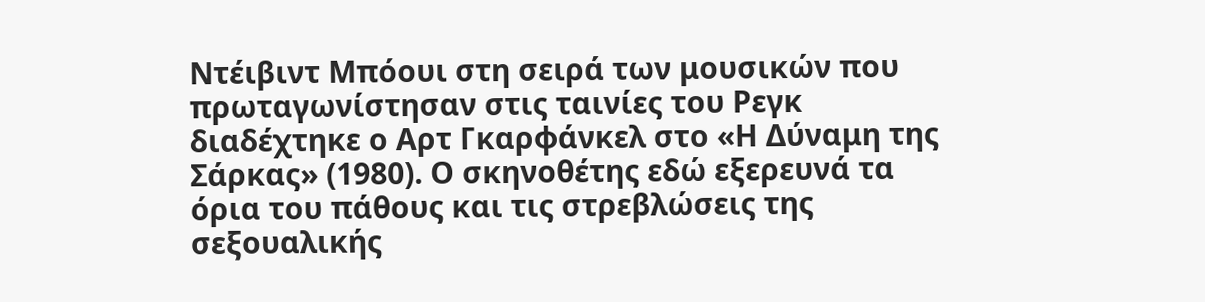Ντέιβιντ Μπόουι στη σειρά των μουσικών που πρωταγωνίστησαν στις ταινίες του Ρεγκ διαδέχτηκε ο Αρτ Γκαρφάνκελ στο «Η Δύναμη της Σάρκας» (1980). Ο σκηνοθέτης εδώ εξερευνά τα όρια του πάθους και τις στρεβλώσεις της σεξουαλικής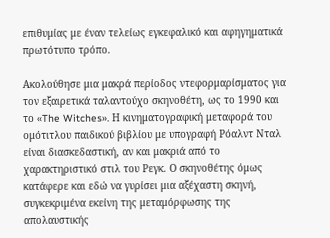επιθυμίας με έναν τελείως εγκεφαλικό και αφηγηματικά πρωτότυπο τρόπο.

Ακολούθησε μια μακρά περίοδος ντεφορμαρίσματος για τον εξαιρετικά ταλαντούχο σκηνοθέτη, ως το 1990 και το «The Witches». Η κινηματογραφική μεταφορά του ομότιτλου παιδικού βιβλίου με υπογραφή Ρόαλντ Νταλ είναι διασκεδαστική, αν και μακριά από το χαρακτηριστικό στιλ του Ρεγκ. Ο σκηνοθέτης όμως κατάφερε και εδώ να γυρίσει μια αξέχαστη σκηνή, συγκεκριμένα εκείνη της μεταμόρφωσης της απολαυστικής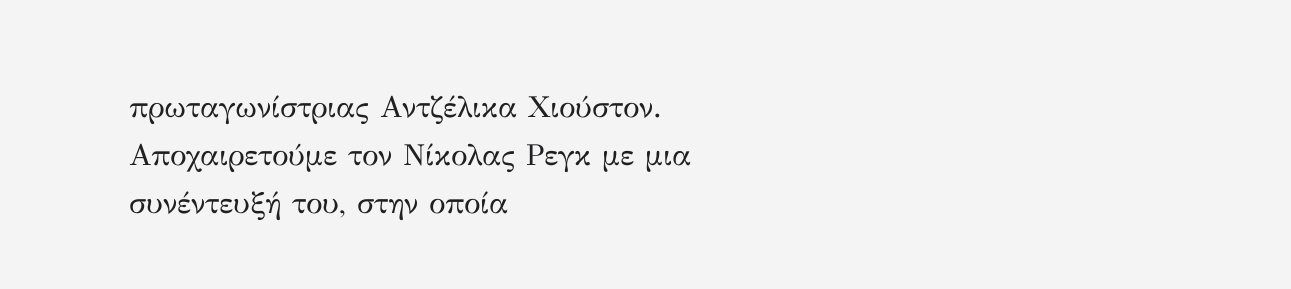πρωταγωνίστριας Αντζέλικα Χιούστον.
Αποχαιρετούμε τον Νίκολας Ρεγκ με μια συνέντευξή του, στην οποία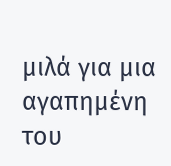μιλά για μια αγαπημένη του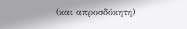(και απροσδόκητη)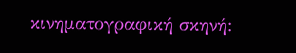κινηματογραφική σκηνή: